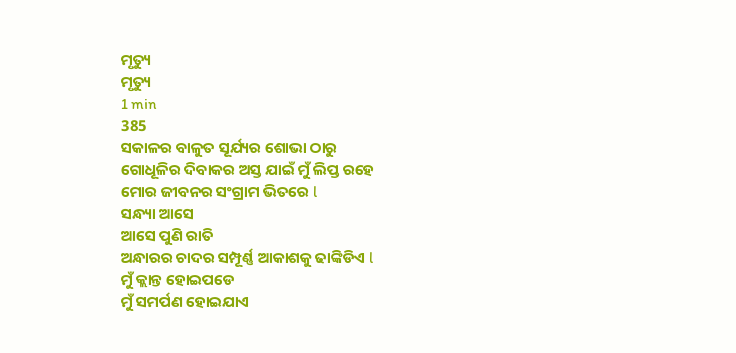ମୃତ୍ୟୁ
ମୃତ୍ୟୁ
1 min
385
ସକାଳର ବାଳୁତ ସୂର୍ଯ୍ୟର ଶୋଭା ଠାରୁ
ଗୋଧୂଳିର ଦିବାକର ଅସ୍ତ ଯାଇଁ ମୁଁ ଲିପ୍ତ ରହେ
ମୋର ଜୀବନର ସଂଗ୍ରାମ ଭିତରେ l
ସନ୍ଧ୍ୟା ଆସେ
ଆସେ ପୁଣି ରାତି
ଅନ୍ଧାରର ଚାଦର ସମ୍ପୂର୍ଣ୍ଣ ଆକାଶକୁ ଢାଙ୍କିଡିଏ l
ମୁଁ କ୍ଲାନ୍ତ ହୋଇପଡେ
ମୁଁ ସମର୍ପଣ ହୋଇଯାଏ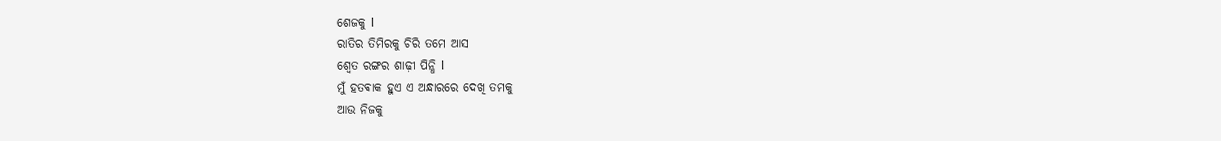ଶେଜକୁ l
ରାତିର ତିମିରକୁ ଚିରି ତମେ ଆସ
ଶ୍ୱେତ ରଙ୍ଗର ଶାଢ଼ୀ ପିନ୍ଧି l
ମୁଁ ହତଵାକ ହୁଏ ଏ ଅନ୍ଧାରରେ ଦେଖି ତମକୁ
ଆଉ ନିଜକୁ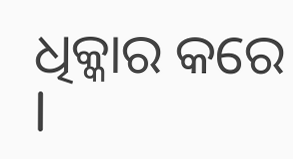ଧିକ୍କାର କରେ l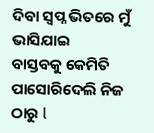ଦିବା ସ୍ୱପ୍ନ ଭିତରେ ମୁଁ ଭାସିଯାଇ
ବାସ୍ତବକୁ କେମିତି ପାସୋରିଦେଲି ନିଜ ଠାରୁ l